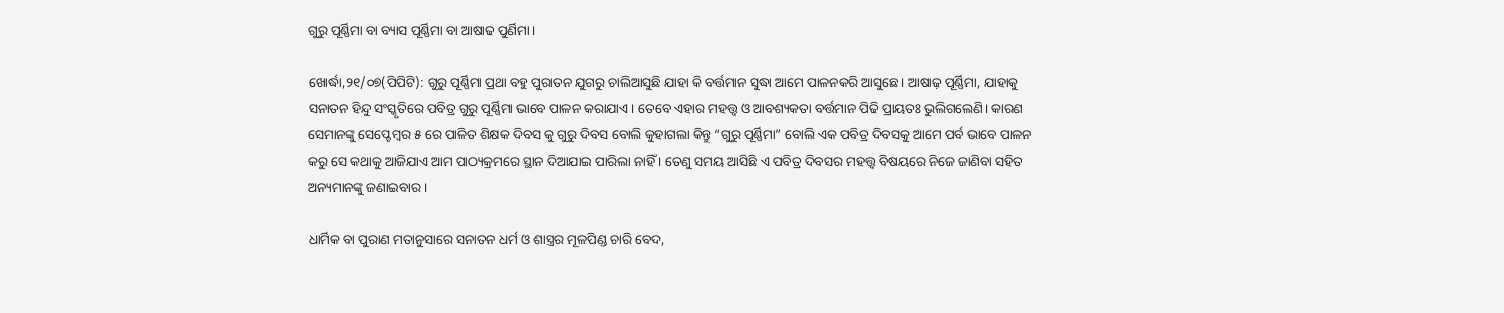ଗୁରୁ ପୂର୍ଣ୍ଣିମା ବା ବ୍ୟାସ ପୂର୍ଣ୍ଣିମା ବା ଆଷାଢ ପୁର୍ଣିମା।

ଖୋର୍ଦ୍ଧା,୨୧/୦୭(ପିପିଟି): ଗୁରୁ ପୂର୍ଣ୍ଣିମା ପ୍ରଥା ବହୁ ପୁରାତନ ଯୁଗରୁ ଚାଲିଆସୁଛି ଯାହା କି ବର୍ତ୍ତମାନ ସୁଦ୍ଧା ଆମେ ପାଳନକରି ଆସୁଛେ। ଆଷାଢ଼ ପୂର୍ଣ୍ଣିମା, ଯାହାକୁ ସନାତନ ହିନ୍ଦୁ ସଂସ୍କୃତିରେ ପବିତ୍ର ଗୁରୁ ପୂର୍ଣ୍ଣିମା ଭାବେ ପାଳନ କରାଯାଏ। ତେବେ ଏହାର ମହତ୍ତ୍ୱ ଓ ଆବଶ୍ୟକତା ବର୍ତ୍ତମାନ ପିଢି ପ୍ରାୟତଃ ଭୁଲିଗଲେଣି। କାରଣ ସେମାନଙ୍କୁ ସେପ୍ଟେମ୍ବର ୫ ରେ ପାଳିତ ଶିକ୍ଷକ ଦିବସ କୁ ଗୁରୁ ଦିବସ ବୋଲି କୁହାଗଲା କିନ୍ତୁ “ଗୁରୁ ପୂର୍ଣ୍ଣିମା” ବୋଲି ଏକ ପବିତ୍ର ଦିବସକୁ ଆମେ ପର୍ବ ଭାବେ ପାଳନ କରୁ ସେ କଥାକୁ ଆଜିଯାଏ ଆମ ପାଠ୍ୟକ୍ରମରେ ସ୍ଥାନ ଦିଆଯାଇ ପାରିଲା ନାହିଁ । ତେଣୁ ସମୟ ଆସିଛି ଏ ପବିତ୍ର ଦିବସର ମହତ୍ତ୍ୱ ବିଷୟରେ ନିଜେ ଜାଣିବା ସହିତ ଅନ୍ୟମାନଙ୍କୁ ଜଣାଇବାର ।

ଧାର୍ମିକ ବା ପୁରାଣ ମତାନୁସାରେ ସନାତନ ଧର୍ମ ଓ ଶାସ୍ତ୍ରର ମୂଳପିଣ୍ଡ ଚାରି ବେଦ,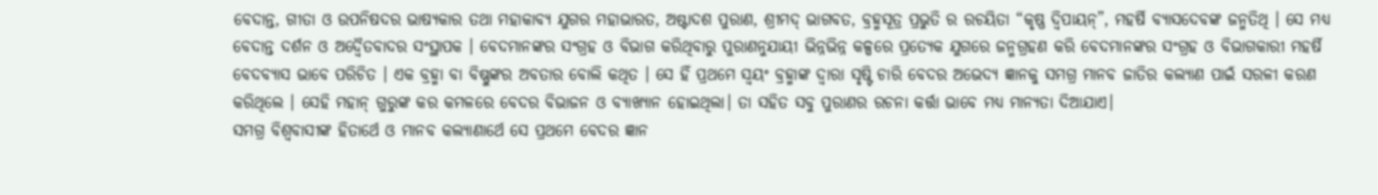ବେଦାନ୍ତ, ଗୀତା ଓ ଉପନିଷଦର ଭାଷ୍ୟକାର ତଥା ମହାକାବ୍ୟ ଯୁଗର ମହାଭାରତ, ଅଷ୍ଟାଦଶ ପୁରାଣ, ଶ୍ରୀମଦ୍ ଭାଗବତ, ବ୍ରହ୍ମସୂତ୍ର ପ୍ରଭୁତି ର ରଚୟିତା “କୃଷ୍ଣ ଦ୍ଵିପାୟନ୍”, ମହର୍ଷି ବ୍ୟାସଦେବଙ୍କ ଜନ୍ମତିଥି । ସେ ମଧ୍ୟ ବେଦାନ୍ତ ଦର୍ଶନ ଓ ଅଦ୍ୱୈତବାଦର ସଂସ୍ଥାପକ । ବେଦମାନଙ୍କର ସଂଗ୍ରହ ଓ ବିଭାଗ କରିଥିବାରୁ ପୁରାଣନୁଯାୟୀ ଭିନ୍ନଭିନ୍ନ କଳ୍ପରେ ପ୍ରତ୍ୟେକ ଯୁଗରେ ଜନ୍ମଗ୍ରହଣ କରି ବେଦମାନଙ୍କର ସଂଗ୍ରହ ଓ ବିଭାଗକାରୀ ମହର୍ଷି ବେଦବ୍ୟାସ ଭାବେ ପରିଚିତ । ଏକ ବ୍ରହ୍ମା ବା ବିଷ୍ଣୁଙ୍କର ଅବତାର ବୋଲି କଥିତ । ସେ ହିଁ ପ୍ରଥମେ ସ୍ଵୟଂ ବ୍ରହ୍ମାଙ୍କ ଦ୍ଵାରା ସୃଷ୍ଟି ଚାରି ବେଦର ଅଭେଦ୍ୟ ଜ୍ଞାନକୁ ସମଗ୍ର ମାନବ ଜାତିର କଲ୍ୟାଣ ପାଇଁ ସରଳୀ କରଣ କରିଥିଲେ । ସେହି ମହାନ୍ ଗୁରୁଙ୍କ କର କମଳରେ ବେଦର ବିଭାଜନ ଓ ବ୍ୟାଖ୍ୟାନ ହୋଇଥିଲା। ତା ସହିତ ସବୁ ପୁରାଣର ରଚନା କର୍ତ୍ତା ଭାବେ ମଧ୍ୟ ମାନ୍ୟତା ଦିଆଯାଏ।
ସମଗ୍ର ବିଶ୍ବବାସୀଙ୍କ ହିତାର୍ଥେ ଓ ମାନବ କଲ୍ୟାଣାର୍ଥେ ସେ ପ୍ରଥମେ ବେଦର ଜ୍ଞାନ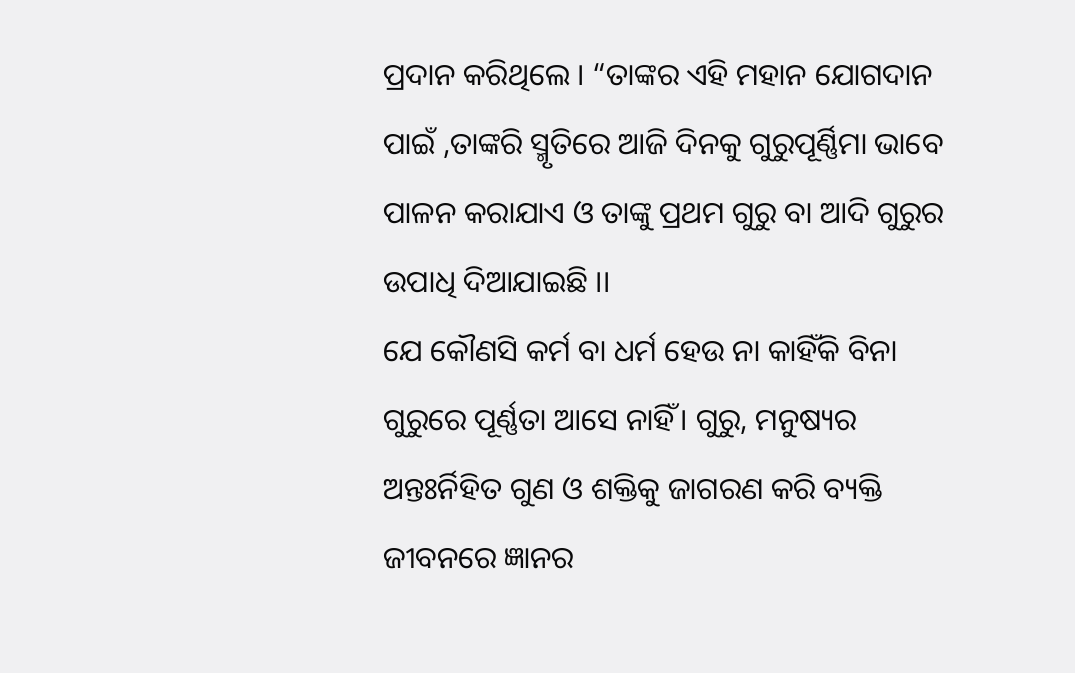ପ୍ରଦାନ କରିଥିଲେ । “ତାଙ୍କର ଏହି ମହାନ ଯୋଗଦାନ ପାଇଁ ,ତାଙ୍କରି ସ୍ମୃତିରେ ଆଜି ଦିନକୁ ଗୁରୁପୂର୍ଣ୍ଣିମା ଭାବେ ପାଳନ କରାଯାଏ ଓ ତାଙ୍କୁ ପ୍ରଥମ ଗୁରୁ ବା ଆଦି ଗୁରୁର ଉପାଧି ଦିଆଯାଇଛି ।।
ଯେ କୌଣସି କର୍ମ ବା ଧର୍ମ ହେଉ ନା କାହିଁକି ବିନା ଗୁରୁରେ ପୂର୍ଣ୍ଣତା ଆସେ ନାହିଁ। ଗୁରୁ, ମନୁଷ୍ୟର ଅନ୍ତଃର୍ନିହିତ ଗୁଣ ଓ ଶକ୍ତିକୁ ଜାଗରଣ କରି ବ୍ୟକ୍ତି ଜୀବନରେ ଜ୍ଞାନର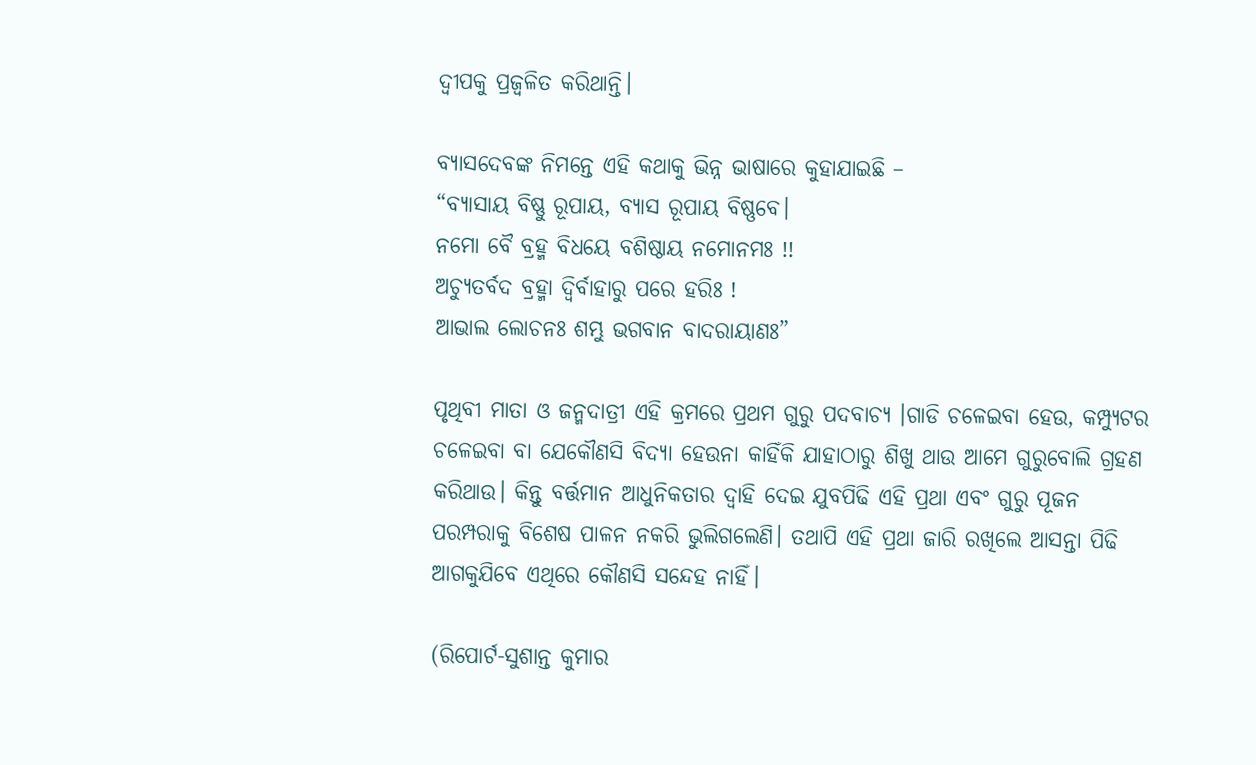ଦ୍ବୀପକୁ ପ୍ରଜ୍ବଳିତ କରିଥାନ୍ତି।

ବ୍ୟାସଦେବଙ୍କ ନିମନ୍ତେ ଏହି କଥାକୁ ଭିନ୍ନ ଭାଷାରେ କୁହାଯାଇଛି –
“ବ୍ୟାସାୟ ବିଷ୍ଣୁ ରୂପାୟ, ବ୍ୟାସ ରୂପାୟ ବିଷ୍ଣବେ।
ନମୋ ବୈ ବ୍ରହ୍ମ ବିଧୟେ ବଶିଷ୍ଠାୟ ନମୋନମଃ !!
ଅଚ୍ୟୁତର୍ବଦ ବ୍ରହ୍ମା ଦ୍ୱିର୍ବାହାରୁ ପରେ ହରିଃ !
ଆଭାଲ ଲୋଚନଃ ଶମ୍ଭୁ ଭଗବାନ ବାଦରାୟାଣଃ”

ପୃଥିବୀ ମାତା ଓ ଜନ୍ମଦାତ୍ରୀ ଏହି କ୍ରମରେ ପ୍ରଥମ ଗୁରୁ ପଦବାଚ୍ଯ ।ଗାଡି ଚଳେଇବା ହେଉ, କମ୍ପ୍ୟୁଟର ଚଳେଇବା ବା ଯେକୌଣସି ବିଦ୍ୟା ହେଉନା କାହିଁକି ଯାହାଠାରୁ ଶିଖୁ ଥାଉ ଆମେ ଗୁରୁବୋଲି ଗ୍ରହଣ କରିଥାଉ। କିନ୍ତୁ ବର୍ତ୍ତମାନ ଆଧୁନିକତାର ଦ୍ବାହି ଦେଇ ଯୁବପିଢି ଏହି ପ୍ରଥା ଏବଂ ଗୁରୁ ପୂଜନ ପରମ୍ପରାକୁ ବିଶେଷ ପାଳନ ନକରି ଭୁଲିଗଲେଣି। ତଥାପି ଏହି ପ୍ରଥା ଜାରି ରଖିଲେ ଆସନ୍ତା ପିଢି ଆଗକୁଯିବେ ଏଥିରେ କୌଣସି ସନ୍ଦେହ ନାହିଁ।

(ରିପୋର୍ଟ-ସୁଶାନ୍ତ କୁମାର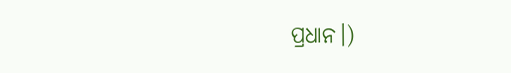ପ୍ରଧାନ।)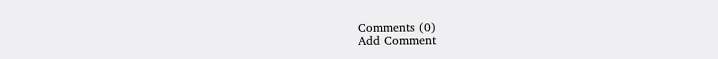Comments (0)
Add Comment